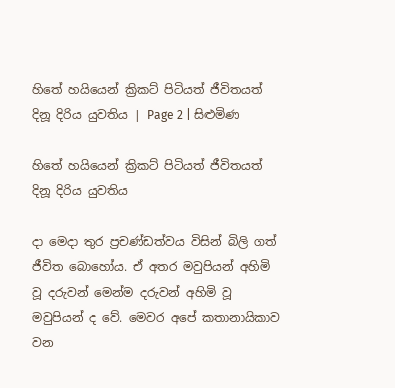හිතේ හයියෙන් ක්‍රිකට් පිටියත් ජීවිතයත් දිනූ දිරිය යුවතිය | Page 2 | සිළුමිණ

හිතේ හයියෙන් ක්‍රිකට් පිටියත් ජීවිතයත් දිනූ දිරිය යුවතිය

දා මෙදා තුර ප්‍රචණ්ඩත්වය විසින් බිලි ගත් ජීවිත බොහෝය. ඒ අතර මවුපියන් අහිමි වූ දරුවන් මෙන්ම දරුවන් අහිමි වූ මවුපියන් ද වේ. මෙවර අපේ කතානායිකාව වන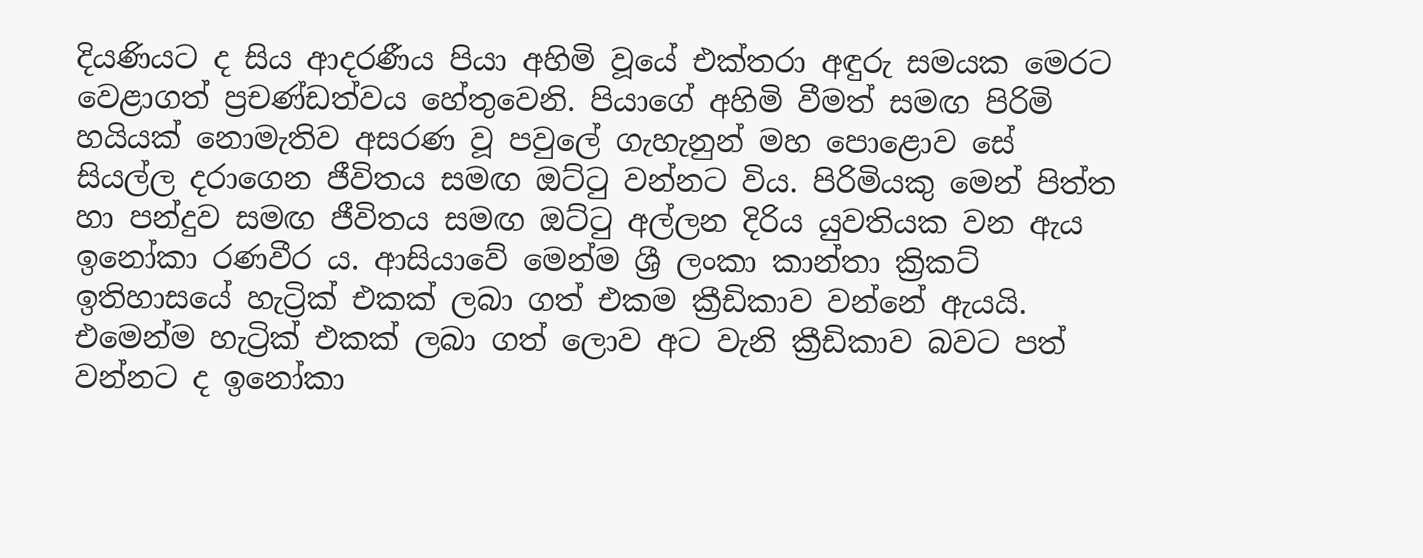දියණියට ද සිය ආදරණීය පියා අහිමි වූයේ එක්තරා අඳුරු සමයක මෙරට වෙළාගත් ප්‍රචණ්ඩත්වය හේතුවෙනි. පියාගේ අහිමි වීමත් සමඟ පිරිමි හයියක් නොමැතිව අසරණ වූ පවුලේ ගැහැනුන් මහ පොළොව සේ සියල්ල දරාගෙන ජීවිතය සමඟ ඔට්ටු වන්නට විය. පිරිමියකු මෙන් පිත්ත හා පන්දුව සමඟ ජීවිතය සමඟ ඔට්ටු අල්ලන දිරිය යුවතියක වන ඇය ඉනෝකා රණවීර ය. ආසියාවේ මෙන්ම ශ්‍රී ලංකා කාන්තා ක්‍රිකට් ඉතිහාසයේ හැට්‍රික් එකක් ලබා ගත් එකම ක්‍රීඩිකාව වන්නේ ඇයයි. එමෙන්ම හැට්‍රික් එකක් ලබා ගත් ලොව අට වැනි ක්‍රීඩිකාව බවට පත් වන්නට ද ඉනෝකා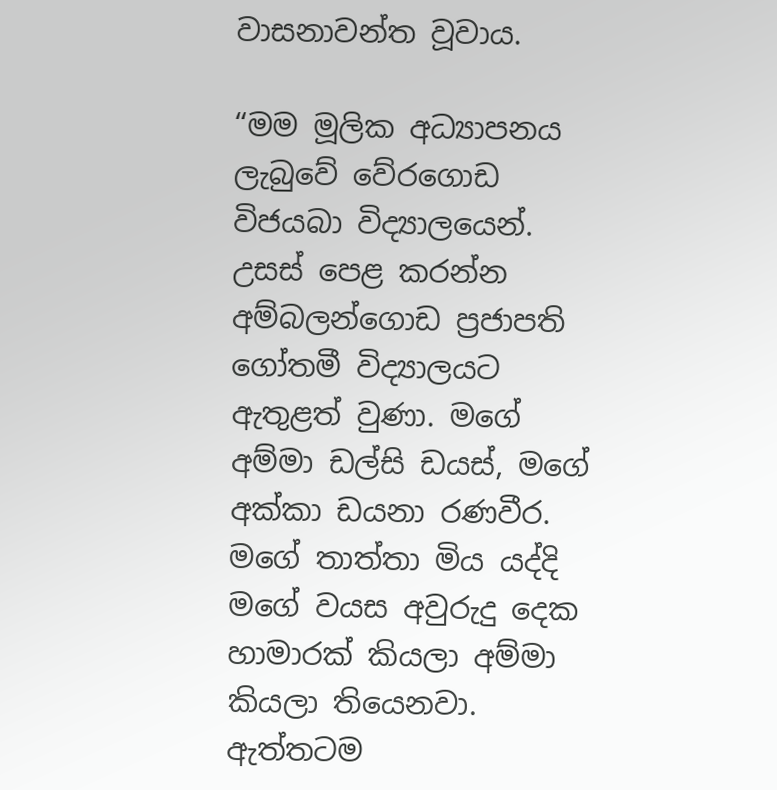වාසනාවන්ත වූවාය.

“මම මූලික අධ්‍යාපනය ලැබුවේ වේරගොඩ විජයබා විද්‍යාලයෙන්. උසස් පෙළ කරන්න අම්බලන්ගොඩ ප්‍රජාපති ගෝතමී විද්‍යාලයට ඇතුළත් වුණා. මගේ අම්මා ඩල්සි ඩයස්, මගේ අක්කා ඩයනා රණවීර. මගේ තාත්තා මිය යද්දි මගේ වයස අවුරුදු දෙක හාමාරක් කියලා අම්මා කියලා තියෙනවා. ඇත්තටම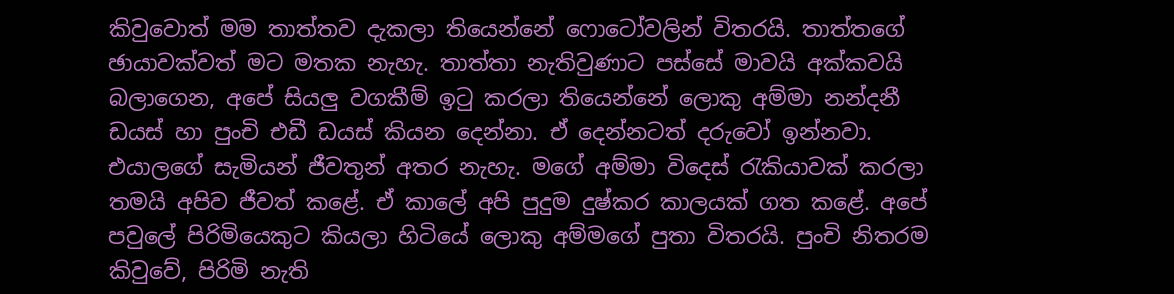කිවුවොත් මම තාත්තව දැකලා තියෙන්නේ ‍ෆොටෝවලින් විතරයි. තාත්තගේ ඡායාවක්වත් මට මතක නැහැ. තාත්තා නැතිවුණාට පස්සේ මාවයි අක්කවයි බලාගෙන, අපේ සියලු වගකීම් ඉටු කරලා තියෙන්නේ ලොකු අම්මා නන්දනී ඩයස් හා පුංචි එඩී ඩයස් කියන දෙන්නා. ඒ දෙන්නටත් දරුවෝ ඉන්නවා. එයාලගේ සැමියන් ජීවතුන් අතර නැහැ. මගේ අම්මා විදෙස් රැකියාවක් කරලා තමයි අපිව ජීවත් කළේ. ඒ කාලේ අපි පුදුම දුෂ්කර කාලයක් ගත කළේ. අපේ පවුලේ පිරිමියෙකුට කියලා හිටියේ ලොකු අම්මගේ පුතා විතරයි. පුංචි නිතරම කිවුවේ, පිරිමි නැති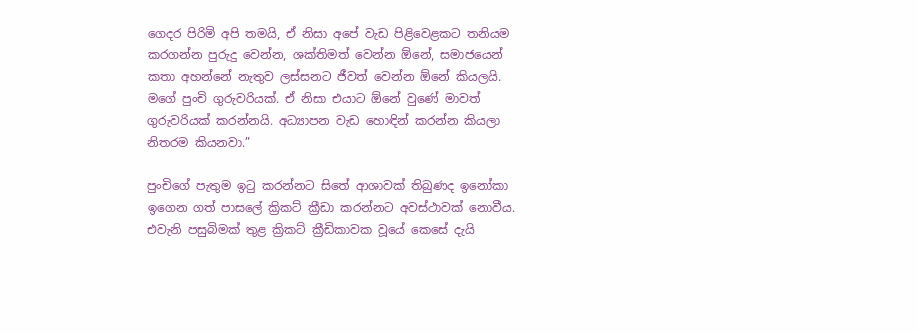ගෙදර පිරිමි අපි තමයි, ඒ නිසා අපේ වැඩ පිළිවෙළකට තනියම කරගන්න පුරුදු වෙන්න, ශක්තිමත් වෙන්න ඕනේ, සමාජයෙන් කතා අහන්නේ නැතුව ලස්සනට ජීවත් වෙන්න ඕනේ කියලයි. මගේ පුංචි ගුරුවරියක්. ඒ නිසා එයාට ඕනේ වුණේ මාවත් ගුරුවරියක් කරන්නයි. අධ්‍යාපන වැඩ හොඳින් කරන්න කියලා නිතරම කියනවා.”

පුංචිගේ පැතුම ඉටු කරන්නට සිතේ ආශාවක් තිබුණද ඉනෝකා ඉගෙන ගත් පාසලේ ක්‍රිකට් ක්‍රීඩා කරන්නට අවස්ථාවක් නොවීය. එවැනි පසුබිමක් තුළ ක්‍රිකට් ක්‍රීඩිකාවක වූයේ කෙසේ දැයි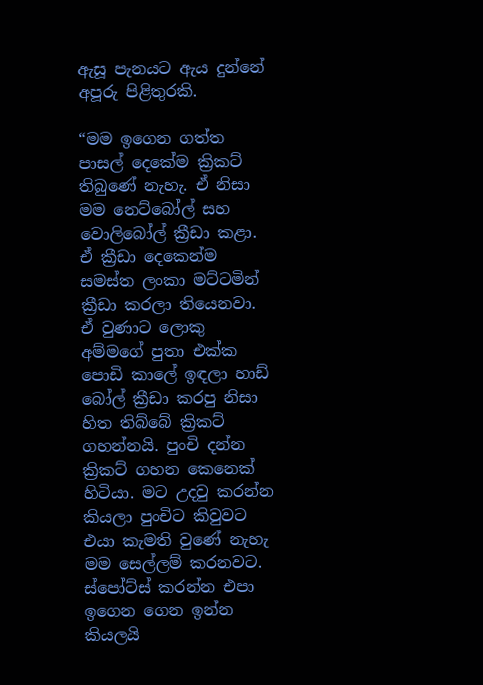ඇසූ පැනයට ඇය දුන්නේ අපූරු පිළිතුරකි.

“මම ඉගෙන ගත්ත පාසල් දෙකේම ක්‍රිකට් තිබුණේ නැහැ. ඒ නිසා මම නෙට්බෝල් සහ වොලිබෝල් ක්‍රීඩා කළා. ඒ ක්‍රීඩා දෙකෙන්ම සමස්ත ලංකා මට්ටමින් ක්‍රීඩා කරලා තියෙනවා. ඒ වුණාට ලොකු අම්මගේ පුතා එක්ක පොඩි කාලේ ඉඳලා හාඩ් බෝල් ක්‍රීඩා කරපු නිසා හිත තිබ්බේ ක්‍රිකට් ගහන්නයි. පුංචි දන්න ක්‍රිකට් ගහන කෙනෙක් හිටියා. මට උදවු කරන්න කියලා පුංචිට කිවුවට එයා කැමති වුණේ නැහැ මම සෙල්ලම් කරනවට. ස්පෝට්ස් කරන්න එපා ඉගෙන ගෙන ඉන්න කියලයි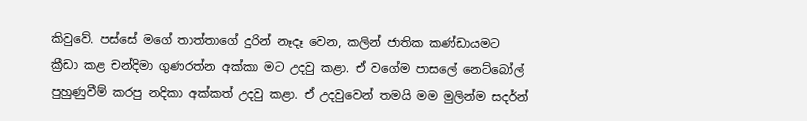කිවුවේ. පස්සේ මගේ තාත්තාගේ දුරින් නෑදෑ වෙන, කලින් ජාතික කණ්ඩායමට ක්‍රීඩා කළ චන්දිමා ගුණරත්න අක්කා මට උදවු කළා. ඒ වගේම පාසලේ නෙට්බෝල් පුහුණුවීම් කරපු නදිකා අක්කත් උදවු කළා. ඒ උදවුවෙන් තමයි මම මුලින්ම සදර්න්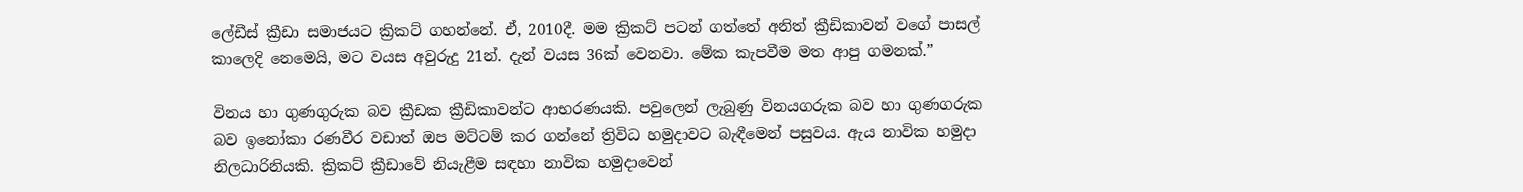ලේඩීස් ක්‍රීඩා සමාජයට ක්‍රිකට් ගහන්නේ. ඒ, 2010දී. මම ක්‍රිකට් පටන් ගත්තේ අනිත් ක්‍රීඩිකාවන් වගේ පාසල් කාලෙදි නෙමෙයි, මට වයස අවුරුදු 21න්. දැන් වයස 36ක් වෙනවා. මේක කැපවීම මත ආපු ගමනක්.”

විනය හා ගුණගුරුක බව ක්‍රීඩක ක්‍රීඩිකාවන්ට ආභරණයකි. පවුලෙන් ලැබුණු විනයගරුක බව හා ගුණගරුක බව ඉනෝකා රණවීර වඩාත් ඔප මට්ටම් කර ගන්නේ ත්‍රිවිධ හමුදාවට බැඳීමෙන් පසුවය. ඇය නාවික හමුදා නිලධාරිනියකි. ක්‍රිකට් ක්‍රීඩාවේ නියැළීම සඳහා නාවික හමුදාවෙන්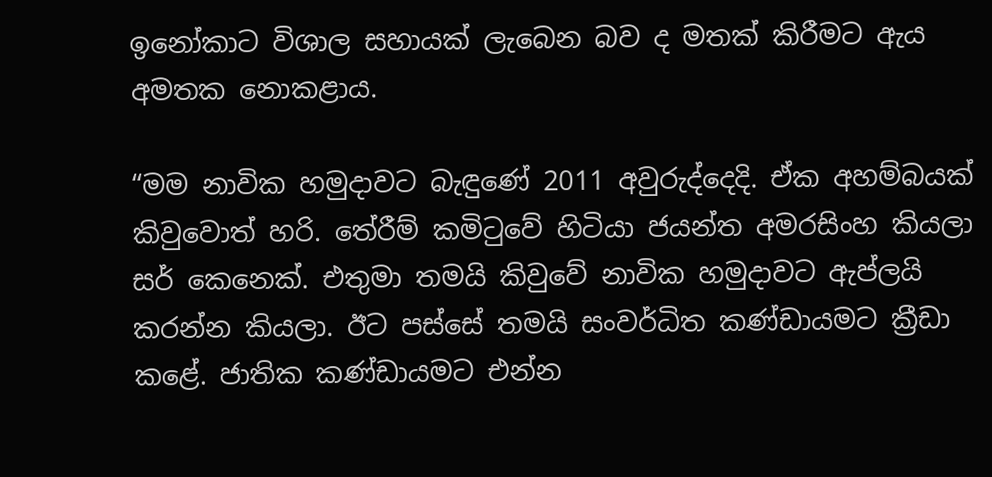ඉනෝකාට විශාල සහායක් ලැබෙන බව ද මතක් කිරීමට ඇය අමතක නොකළාය.

“මම නාවික හමුදාවට බැඳුණේ 2011 අවුරුද්දෙදි. ඒක අහම්බයක් කිවුවොත් හරි. තේරීම් කමිටුවේ හිටියා ජයන්ත අමරසිංහ කියලා සර් කෙනෙක්. එතුමා තමයි කිවුවේ නාවික හමුදාවට ඇප්ලයි කරන්න කියලා. ඊට පස්සේ තමයි සංවර්ධිත කණ්ඩායමට ක්‍රීඩා කළේ. ජාතික කණ්ඩායමට එන්න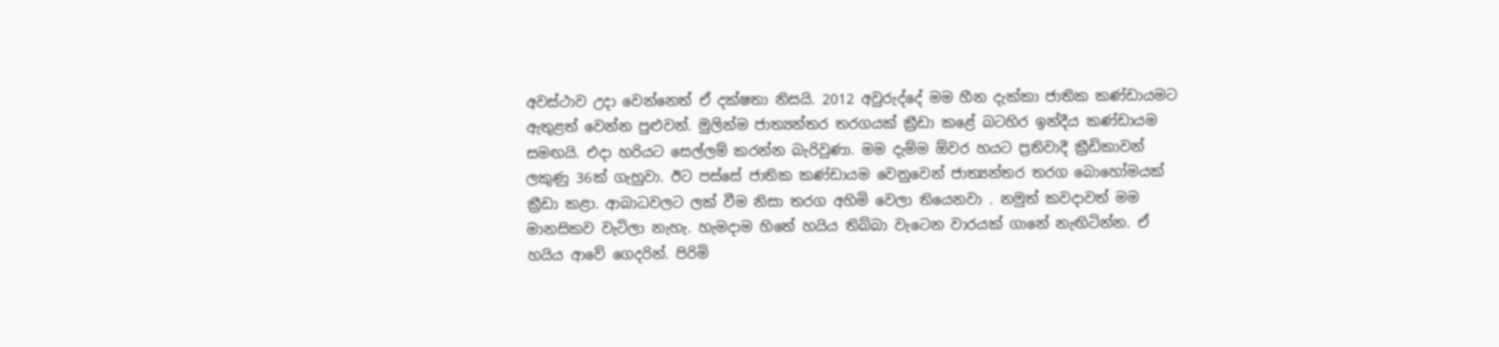අවස්ථාව උදා වෙන්නෙත් ඒ දක්ෂතා නිසයි. 2012 අවුරුද්දේ මම හීන දැක්කා ජාතික කණ්ඩායමට ඇතුළත් වෙන්න පුළුවන්. මුලින්ම ජාත්‍යන්තර තරගයක් ක්‍රීඩා කළේ බටහිර ඉන්දීය කණ්ඩායම සමඟයි. එදා හරියට සෙල්ලම් කරන්න බැරිවුණා. මම දැම්ම ඕවර හයට ප්‍රතිවාදී ක්‍රීඩිකාවන් ලකුණු 36ක් ගැහුවා. ඊට පස්සේ ජාතික කණ්ඩායම වෙනුවෙන් ජාත්‍යන්තර තරග බොහෝමයක් ක්‍රීඩා කළා. ආබාධවලට ලක් වීම නිසා තරග අහිමි වෙලා තියෙනවා . නමුත් කවදාවත් මම මානසිකව වැටිලා නැහැ. හැමදාම හිතේ හයිය තිබ්බා වැටෙන වාරයක් ගානේ නැඟිටින්න. ඒ හයිය ආවේ ගෙදරින්. පිරිමි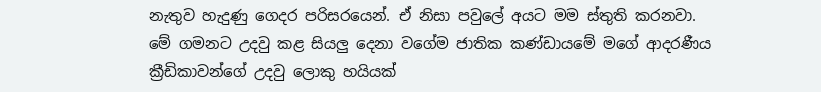නැතුව හැදුණු ගෙදර පරිසරයෙන්. ඒ නිසා පවුලේ අයට මම ස්තුති කරනවා. මේ ගමනට උදවු කළ සියලු දෙනා වගේම ජාතික කණ්ඩායමේ මගේ ආදරණීය ක්‍රීඩිකාවන්ගේ උදවු ලොකු හයියක්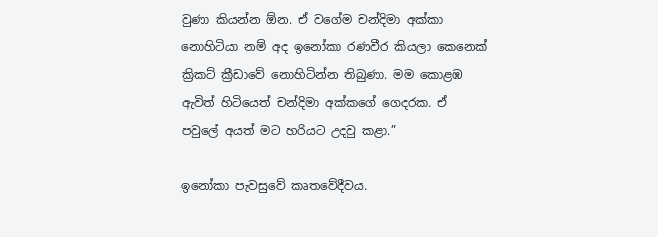වුණා කියන්න ඕන. ඒ වගේම චන්දිමා අක්කා නොහිටියා නම් අද ඉනෝකා රණවීර කියලා කෙනෙක් ක්‍රිකට් ක්‍රීඩාවේ නොහිටින්න තිබුණා. මම කොළඹ ඇවිත් හිටියෙත් චන්දිමා අක්කගේ ගෙදරක. ඒ පවුලේ අයත් මට හරියට උදවු කළා.”

ඉනෝකා පැවසුවේ කෘතවේදීවය.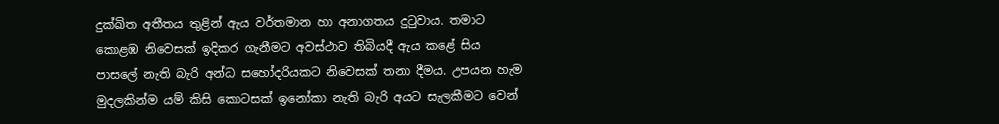දුක්ඛිත අතීතය තුළින් ඇය වර්තමාන හා අනාගතය දුටුවාය. තමාට කොළඹ නිවෙසක් ඉදිකර ගැනීමට අවස්ථාව තිබියදී ඇය කළේ සිය පාසලේ නැති බැරි අන්ධ සහෝදරියකට නිවෙසක් තනා දීමය. උපයන හැම මුදලකින්ම යම් කිසි කොටසක් ඉනෝකා නැති බැරි අයට සැලකීමට වෙන්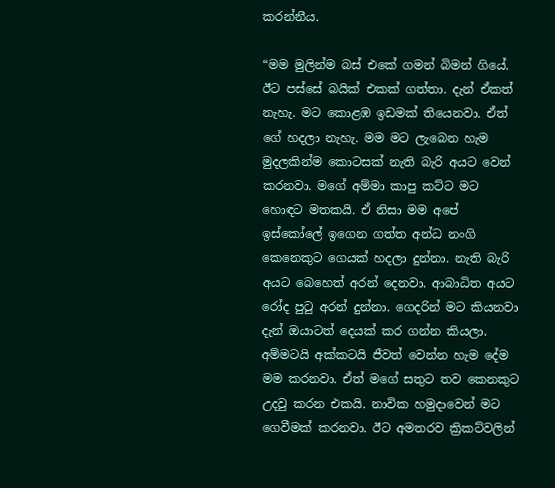කරන්නීය.

“මම මුලින්ම බස් එකේ ගමන් බිමන් ගියේ. ඊට පස්සේ බයික් එකක් ගත්තා. දැන් ඒකත් නැහැ. මට කොළඹ ඉඩමක් තියෙනවා. ඒත් ගේ හදලා නැහැ. මම මට ලැබෙන හැම මුදලකින්ම කොටසක් නැති බැරි අයට වෙන් කරනවා. මගේ අම්මා කාපු කට්ට මට හොඳට මතකයි. ඒ නිසා මම අපේ ඉස්කෝලේ ඉගෙන ගත්ත අන්ධ නංගි කෙනෙකුට ගෙයක් හදලා දුන්නා. නැති බැරි අයට බෙහෙත් අරන් දෙනවා. ආබාධිත අයට රෝද පුටු අරන් දුන්නා. ගෙදරින් මට කියනවා දැන් ඔයාටත් දෙයක් කර ගන්න කියලා. අම්මටයි අක්කටයි ජීවත් වෙන්න හැම දේම මම කරනවා. ඒත් මගේ සතුට තව කෙනකුට උදවු කරන එකයි. නාවික හමුදාවෙන් මට ගෙවීමක් කරනවා. ඊට අමතරව ක්‍රිකට්වලින්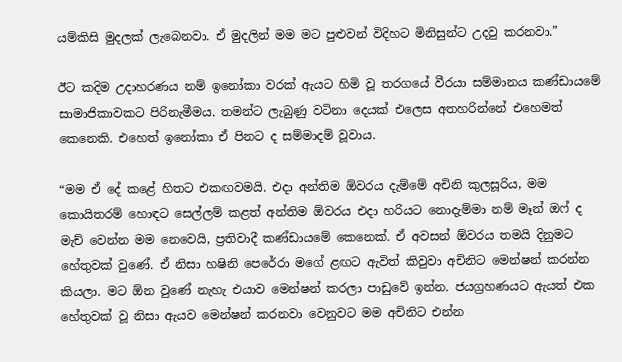යම්කිසි මුදලක් ලැබෙනවා. ඒ මුදලින් මම මට පුළුවන් විදිහට මිනිසුන්ට උදවු කරනවා.”

ඊට කදිම උදාහරණය නම් ඉනෝකා වරක් ඇයට හිමි වූ තරගයේ වීරයා සම්මානය කණ්ඩායමේ සාමාජිකාවකට පිරිනැමීමය. තමන්ට ලැබුණු වටිනා දෙයක් එලෙස අතහරින්නේ එහෙමත් කෙනෙකි. එහෙත් ඉනෝකා ඒ පිනට ද සම්මාදම් වූවාය.

“මම ඒ දේ කළේ හිතට එකඟවමයි. එදා අන්තිම ඕවරය දැම්මේ අචිනි කුලසූරිය, මම කොයිතරම් හොඳට සෙල්ලම් කළත් අන්තිම ඕවරය එදා හරියට නොදැම්මා නම් මෑන් ඔෆ් ද මැච් වෙන්න මම නෙවෙයි, ප්‍රතිවාදී කණ්ඩායමේ කෙනෙක්. ඒ අවසන් ඕවරය තමයි දිනුමට හේතුවක් වුණේ. ඒ නිසා හෂිනි පෙරේරා මගේ ළඟට ඇවිත් කිවුවා අචිනිට මෙන්ෂන් කරන්න කියලා. මට ඕන වුණේ නැහැ එයාව මෙන්ෂන් කරලා පාඩුවේ ඉන්න. ජයග්‍රහණයට ඇයත් එක හේතුවක් වූ නිසා ඇයව මෙන්ෂන් කරනවා වෙනුවට මම අචිනිට එන්න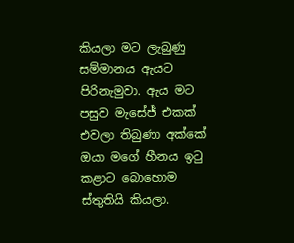කියලා මට ලැබුණු සම්මානය ඇයට පිරිනැමුවා. ඇය මට පසුව මැසේජ් එකක් එවලා තිබුණා අක්කේ ඔයා මගේ හීනය ඉටු කළාට බොහොම ස්තුතියි කියලා.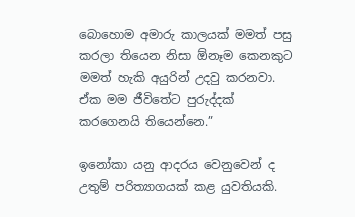බොහොම අමාරු කාලයක් මමත් පසු කරලා තියෙන නිසා ඕනෑම කෙනකුට මමත් හැකි අයුරින් උදවු කරනවා. ඒක මම ජීවිතේට පුරුද්දක් කරගෙනයි තියෙන්නෙ.”

ඉනෝකා යනු ආදරය වෙනුවෙන් ද උතුම් පරිත්‍යාගයක් කළ යුවතියකි.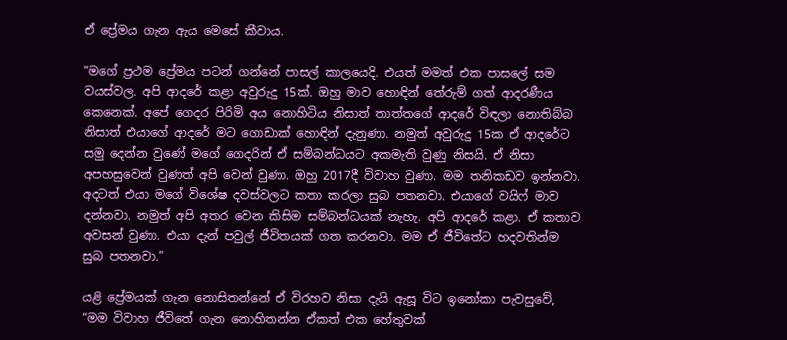ඒ ප්‍රේමය ගැන ඇය මෙසේ කීවාය.

“මගේ ප්‍රථම ප්‍රේමය පටන් ගන්නේ පාසල් කාලයෙදි. එයත් මමත් එක පාසලේ සම වයස්වල. අපි ආදරේ කළා අවුරුදු 15ක්. ඔහු මාව හොඳින් තේරුම් ගත් ආදරණීය කෙනෙක්. අපේ ගෙදර පිරිමි අය නොහිටිය නිසාත් තාත්තගේ ආදරේ විඳලා නොතිබ්බ නිසාත් එයාගේ ආදරේ මට ගොඩාක් හොඳින් දැනුණා. නමුත් අවුරුදු 15ක ඒ ආදරේට සමු දෙන්න වුණේ මගේ‍ ගෙදරින් ඒ සම්බන්ධයට අකමැති වුණු නිසයි. ඒ නිසා අපහසුවෙන් වුණත් අපි වෙන් වුණා. ඔහු 2017දී විවාහ වුණා. මම තනිකඩව ඉන්නවා. අදටත් එයා මගේ විශේෂ දවස්වලට කතා කරලා සුබ පතනවා. එයාගේ වයිෆ් මාව දන්නවා. නමුත් අපි අතර වෙන කිසිම සම්බන්ධයක් නැහැ. අපි ආදරේ කළා. ඒ කතාව අවසන් වුණා. එයා දැන් පවුල් ජීවිතයක් ගත කරනවා. මම ඒ ජීවිතේට හදවතින්ම සුබ පතනවා.”

යළි ප්‍රේමයක් ගැන නොසිතන්නේ ඒ විරහව නිසා දැයි ඇසූ විට ඉනෝකා පැවසුවේ, “මම විවාහ ජීවිතේ ගැන නොහිතන්න ඒකත් එක හේතුවක්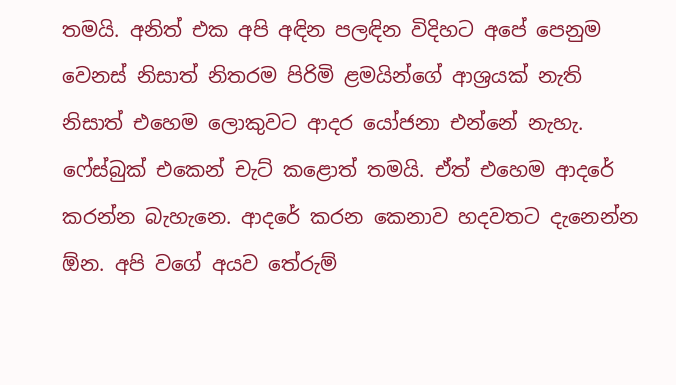තමයි. අනිත් එක අපි අඳින පලඳින විදිහට අපේ පෙනුම වෙනස් නිසාත් නිතරම පිරිමි ළමයින්ගේ ආශ්‍රයක් නැති නිසාත් එහෙම ලොකුවට ආදර යෝජනා එන්නේ නැහැ. ෆේස්බුක් එකෙන් චැට් කළොත් තමයි. ඒත් එහෙම ආදරේ කරන්න බැහැනෙ. ආදරේ කරන කෙනාව හදවතට දැනෙන්න ඕන. අපි වගේ අයව තේරුම්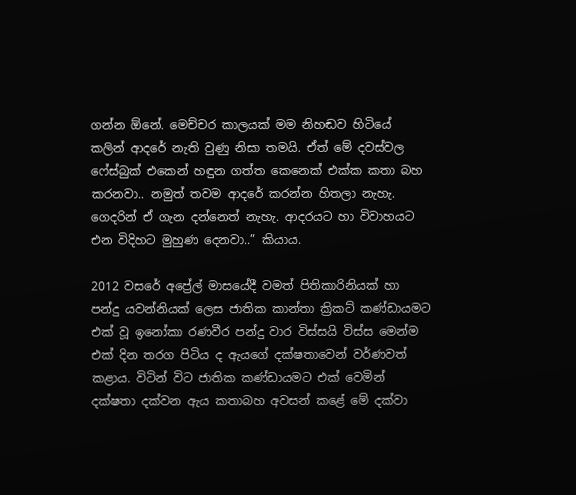ගන්න ඕනේ. මෙච්චර කාලයක් මම නිහඬව හිටියේ කලින් ආදරේ නැති වුණු නිසා තමයි. ඒත් මේ දවස්වල ෆේස්බුක් එකෙන් හඳුන ගත්ත කෙනෙක් එක්ක කතා බහ කරනවා.. නමුත් තවම ආදරේ කරන්න හිතලා නැහැ. ගෙදරින් ඒ ගැන දන්නෙත් නැහැ. ආදරයට හා විවාහයට එන විදිහට මුහුණ දෙනවා..” කියාය.

2012 වසරේ අප්‍රේල් මාසයේදී වමත් පිතිකාරිනියක් හා පන්දු යවන්නියක් ලෙස ජාතික කාන්තා ක්‍රිකට් කණ්ඩායමට එක් වූ ඉනෝකා රණවීර පන්දු වාර විස්සයි විස්ස මෙන්ම එක් දින තරග පිටිය ද ඇයගේ දක්ෂතාවෙන් වර්ණවත් කළාය. විටින් විට ජාතික කණ්ඩායමට එක් වෙමින් දක්ෂතා දක්වන ඇය කතාබහ අවසන් කළේ මේ දක්වා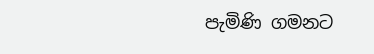පැමිණි ගමනට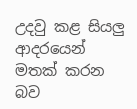උදවු කළ සියලු ආදරයෙන් මතක් කරන බව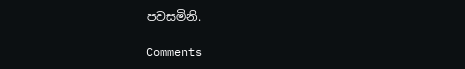පවසමිනි.

Comments